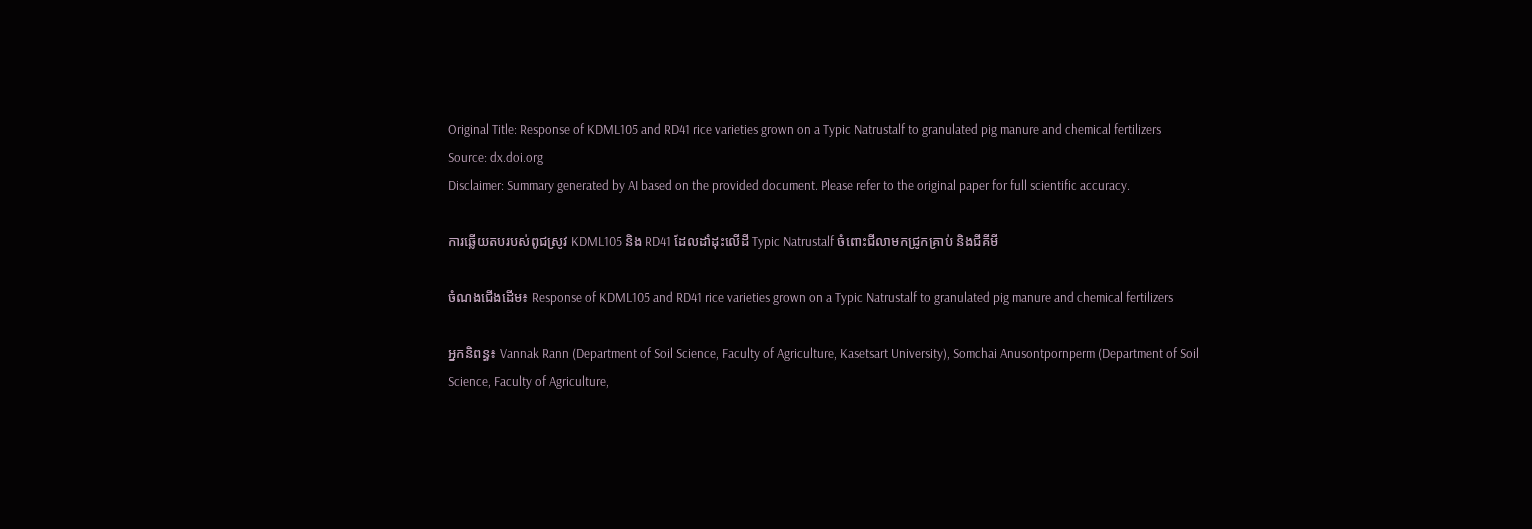Original Title: Response of KDML105 and RD41 rice varieties grown on a Typic Natrustalf to granulated pig manure and chemical fertilizers
Source: dx.doi.org
Disclaimer: Summary generated by AI based on the provided document. Please refer to the original paper for full scientific accuracy.

ការឆ្លើយតបរបស់ពូជស្រូវ KDML105 និង RD41 ដែលដាំដុះលើដី Typic Natrustalf ចំពោះជីលាមកជ្រូកគ្រាប់ និងជីគីមី

ចំណងជើងដើម៖ Response of KDML105 and RD41 rice varieties grown on a Typic Natrustalf to granulated pig manure and chemical fertilizers

អ្នកនិពន្ធ៖ Vannak Rann (Department of Soil Science, Faculty of Agriculture, Kasetsart University), Somchai Anusontpornperm (Department of Soil Science, Faculty of Agriculture,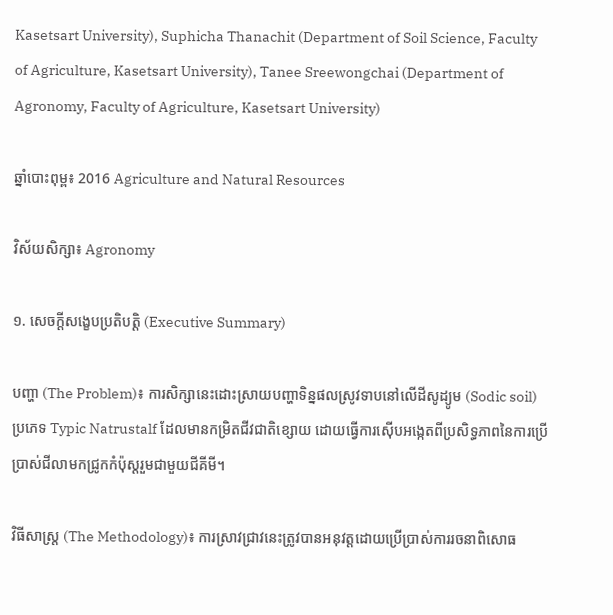Kasetsart University), Suphicha Thanachit (Department of Soil Science, Faculty of Agriculture, Kasetsart University), Tanee Sreewongchai (Department of Agronomy, Faculty of Agriculture, Kasetsart University)

ឆ្នាំបោះពុម្ព៖ 2016 Agriculture and Natural Resources

វិស័យសិក្សា៖ Agronomy

១. សេចក្តីសង្ខេបប្រតិបត្តិ (Executive Summary)

បញ្ហា (The Problem)៖ ការសិក្សានេះដោះស្រាយបញ្ហាទិន្នផលស្រូវទាបនៅលើដីសូដ្យូម (Sodic soil) ប្រភេទ Typic Natrustalf ដែលមានកម្រិតជីវជាតិខ្សោយ ដោយធ្វើការស៊ើបអង្កេតពីប្រសិទ្ធភាពនៃការប្រើប្រាស់ជីលាមកជ្រូកកំប៉ុស្តរួមជាមួយជីគីមី។

វិធីសាស្ត្រ (The Methodology)៖ ការស្រាវជ្រាវនេះត្រូវបានអនុវត្តដោយប្រើប្រាស់ការរចនាពិសោធ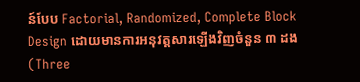ន៍បែប Factorial, Randomized, Complete Block Design ដោយមានការអនុវត្តសារឡើងវិញចំនួន ៣ ដង (Three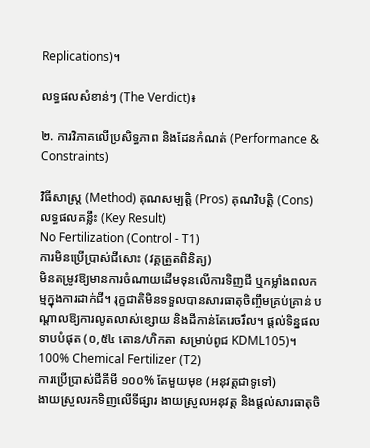Replications)។

លទ្ធផលសំខាន់ៗ (The Verdict)៖

២. ការវិភាគលើប្រសិទ្ធភាព និងដែនកំណត់ (Performance & Constraints)

វិធីសាស្ត្រ (Method) គុណសម្បត្តិ (Pros) គុណវិបត្តិ (Cons) លទ្ធផលគន្លឹះ (Key Result)
No Fertilization (Control - T1)
ការមិនប្រើប្រាស់ជីសោះ (វគ្គត្រួតពិនិត្យ)
មិនតម្រូវឱ្យមានការចំណាយដើមទុនលើការទិញជី ឬកម្លាំងពលកម្មក្នុងការដាក់ជី។ រុក្ខជាតិមិនទទួលបានសារធាតុចិញ្ចឹមគ្រប់គ្រាន់ បណ្តាលឱ្យការលូតលាស់ខ្សោយ និងដីកាន់តែរេចរឹល។ ផ្តល់ទិន្នផលទាបបំផុត (០,៥៤ តោន/ហិកតា សម្រាប់ពូជ KDML105)។
100% Chemical Fertilizer (T2)
ការប្រើប្រាស់ជីគីមី ១០០% តែមួយមុខ (អនុវត្តជាទូទៅ)
ងាយស្រួលរកទិញលើទីផ្សារ ងាយស្រួលអនុវត្ត និងផ្តល់សារធាតុចិ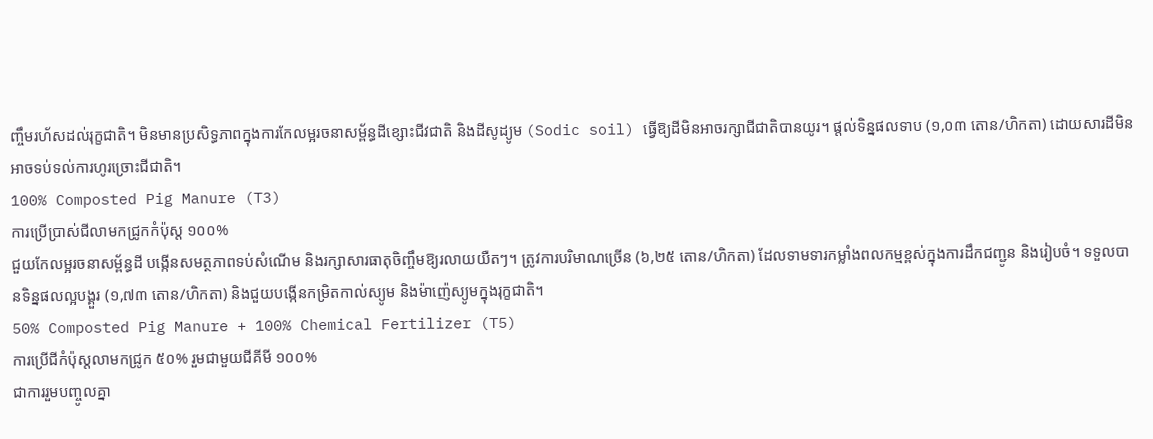ញ្ចឹមរហ័សដល់រុក្ខជាតិ។ មិនមានប្រសិទ្ធភាពក្នុងការកែលម្អរចនាសម្ព័ន្ធដីខ្សោះជីវជាតិ និងដីសូដ្យូម (Sodic soil) ធ្វើឱ្យដីមិនអាចរក្សាជីជាតិបានយូរ។ ផ្តល់ទិន្នផលទាប (១,០៣ តោន/ហិកតា) ដោយសារដីមិនអាចទប់ទល់ការហូរច្រោះជីជាតិ។
100% Composted Pig Manure (T3)
ការប្រើប្រាស់ជីលាមកជ្រូកកំប៉ុស្ត ១០០%
ជួយកែលម្អរចនាសម្ព័ន្ធដី បង្កើនសមត្ថភាពទប់សំណើម និងរក្សាសារធាតុចិញ្ចឹមឱ្យរលាយយឺតៗ។ ត្រូវការបរិមាណច្រើន (៦,២៥ តោន/ហិកតា) ដែលទាមទារកម្លាំងពលកម្មខ្ពស់ក្នុងការដឹកជញ្ជូន និងរៀបចំ។ ទទួលបានទិន្នផលល្អបង្គួរ (១,៧៣ តោន/ហិកតា) និងជួយបង្កើនកម្រិតកាល់ស្យូម និងម៉ាញ៉េស្យូមក្នុងរុក្ខជាតិ។
50% Composted Pig Manure + 100% Chemical Fertilizer (T5)
ការប្រើជីកំប៉ុស្តលាមកជ្រូក ៥០% រួមជាមួយជីគីមី ១០០%
ជាការរួមបញ្ចូលគ្នា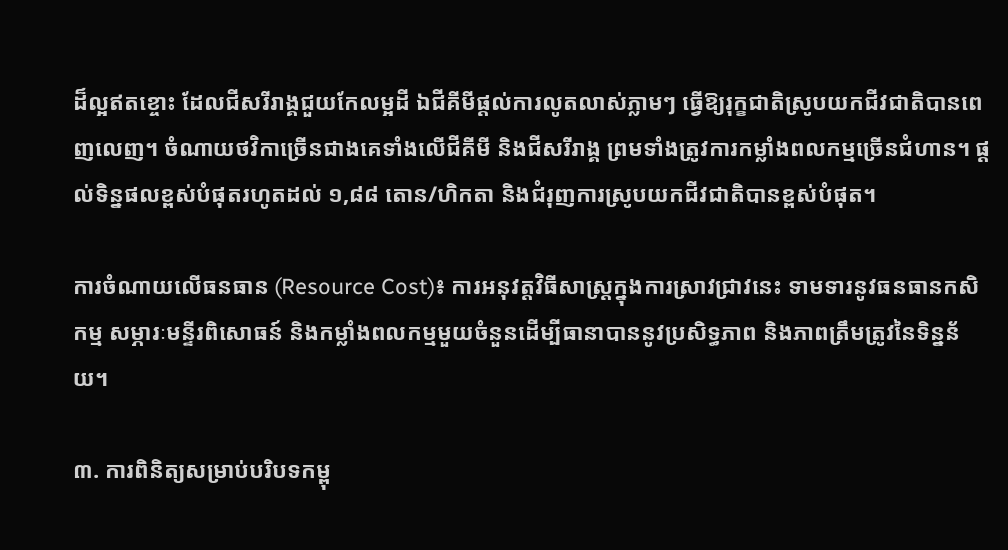ដ៏ល្អឥតខ្ចោះ ដែលជីសរីរាង្គជួយកែលម្អដី ឯជីគីមីផ្តល់ការលូតលាស់ភ្លាមៗ ធ្វើឱ្យរុក្ខជាតិស្រូបយកជីវជាតិបានពេញលេញ។ ចំណាយថវិកាច្រើនជាងគេទាំងលើជីគីមី និងជីសរីរាង្គ ព្រមទាំងត្រូវការកម្លាំងពលកម្មច្រើនជំហាន។ ផ្តល់ទិន្នផលខ្ពស់បំផុតរហូតដល់ ១,៨៨ តោន/ហិកតា និងជំរុញការស្រូបយកជីវជាតិបានខ្ពស់បំផុត។

ការចំណាយលើធនធាន (Resource Cost)៖ ការអនុវត្តវិធីសាស្ត្រក្នុងការស្រាវជ្រាវនេះ ទាមទារនូវធនធានកសិកម្ម សម្ភារៈមន្ទីរពិសោធន៍ និងកម្លាំងពលកម្មមួយចំនួនដើម្បីធានាបាននូវប្រសិទ្ធភាព និងភាពត្រឹមត្រូវនៃទិន្នន័យ។

៣. ការពិនិត្យសម្រាប់បរិបទកម្ពុ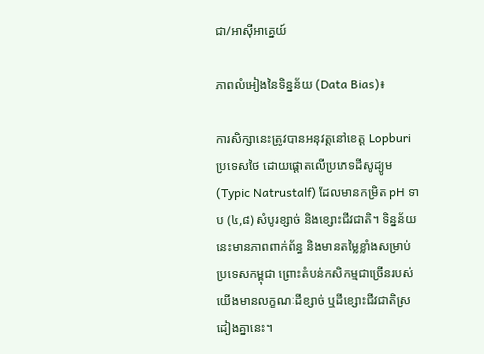ជា/អាស៊ីអាគ្នេយ៍

ភាពលំអៀងនៃទិន្នន័យ (Data Bias)៖

ការសិក្សានេះត្រូវបានអនុវត្តនៅខេត្ត Lopburi ប្រទេសថៃ ដោយផ្តោតលើប្រភេទដីសូដ្យូម (Typic Natrustalf) ដែលមានកម្រិត pH ទាប (៤,៨) សំបូរខ្សាច់ និងខ្សោះជីវជាតិ។ ទិន្នន័យនេះមានភាពពាក់ព័ន្ធ និងមានតម្លៃខ្លាំងសម្រាប់ប្រទេសកម្ពុជា ព្រោះតំបន់កសិកម្មជាច្រើនរបស់យើងមានលក្ខណៈដីខ្សាច់ ឬដីខ្សោះជីវជាតិស្រដៀងគ្នានេះ។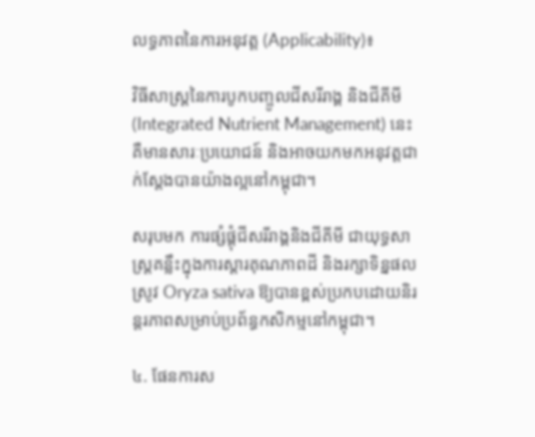លទ្ធភាពនៃការអនុវត្ត (Applicability)៖

វិធីសាស្ត្រនៃការបូកបញ្ចូលជីសរីរាង្គ និងជីគីមី (Integrated Nutrient Management) នេះ គឺមានសារៈប្រយោជន៍ និងអាចយកមកអនុវត្តជាក់ស្តែងបានយ៉ាងល្អនៅកម្ពុជា។

សរុបមក ការផ្សំផ្គុំជីសរីរាង្គនិងជីគីមី ជាយុទ្ធសាស្ត្រគន្លឹះក្នុងការស្តារគុណភាពដី និងរក្សាទិន្នផលស្រូវ Oryza sativa ឱ្យបានខ្ពស់ប្រកបដោយនិរន្តរភាពសម្រាប់ប្រព័ន្ធកសិកម្មនៅកម្ពុជា។

៤. ផែនការស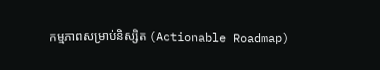កម្មភាពសម្រាប់និស្សិត (Actionable Roadmap)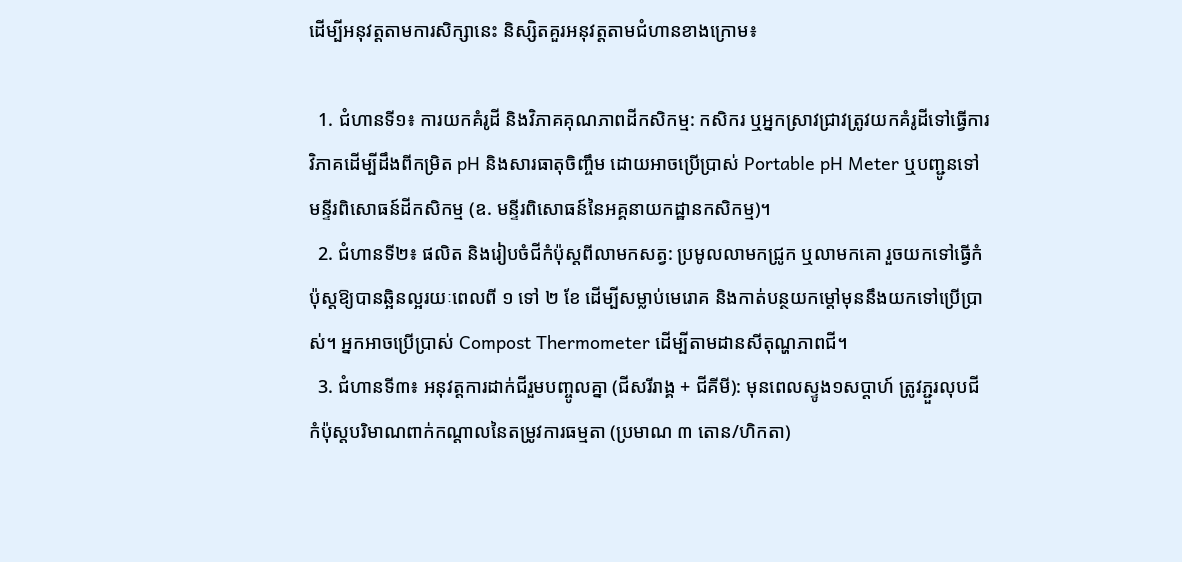ដើម្បីអនុវត្តតាមការសិក្សានេះ និស្សិតគួរអនុវត្តតាមជំហានខាងក្រោម៖

  1. ជំហានទី១៖ ការយកគំរូដី និងវិភាគគុណភាពដីកសិកម្ម: កសិករ ឬអ្នកស្រាវជ្រាវត្រូវយកគំរូដីទៅធ្វើការវិភាគដើម្បីដឹងពីកម្រិត pH និងសារធាតុចិញ្ចឹម ដោយអាចប្រើប្រាស់ Portable pH Meter ឬបញ្ជូនទៅមន្ទីរពិសោធន៍ដីកសិកម្ម (ឧ. មន្ទីរពិសោធន៍នៃអគ្គនាយកដ្ឋានកសិកម្ម)។
  2. ជំហានទី២៖ ផលិត និងរៀបចំជីកំប៉ុស្តពីលាមកសត្វ: ប្រមូលលាមកជ្រូក ឬលាមកគោ រួចយកទៅធ្វើកំប៉ុស្តឱ្យបានឆ្អិនល្អរយៈពេលពី ១ ទៅ ២ ខែ ដើម្បីសម្លាប់មេរោគ និងកាត់បន្ថយកម្តៅមុននឹងយកទៅប្រើប្រាស់។ អ្នកអាចប្រើប្រាស់ Compost Thermometer ដើម្បីតាមដានសីតុណ្ហភាពជី។
  3. ជំហានទី៣៖ អនុវត្តការដាក់ជីរួមបញ្ចូលគ្នា (ជីសរីរាង្គ + ជីគីមី): មុនពេលស្ទូង១សប្តាហ៍ ត្រូវភ្ជួរលុបជីកំប៉ុស្តបរិមាណពាក់កណ្តាលនៃតម្រូវការធម្មតា (ប្រមាណ ៣ តោន/ហិកតា)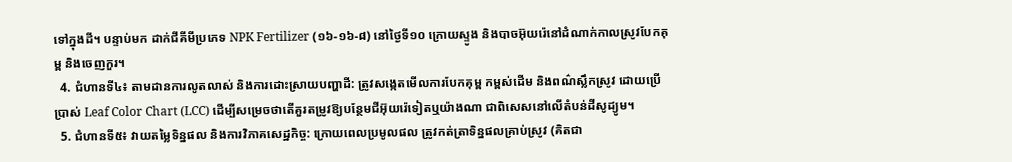ទៅក្នុងដី។ បន្ទាប់មក ដាក់ជីគីមីប្រភេទ NPK Fertilizer (១៦-១៦-៨) នៅថ្ងៃទី១០ ក្រោយស្ទូង និងបាចអ៊ុយរ៉េនៅដំណាក់កាលស្រូវបែកគុម្ព និងចេញកួរ។
  4. ជំហានទី៤៖ តាមដានការលូតលាស់ និងការដោះស្រាយបញ្ហាដី: ត្រូវសង្កេតមើលការបែកគុម្ព កម្ពស់ដើម និងពណ៌ស្លឹកស្រូវ ដោយប្រើប្រាស់ Leaf Color Chart (LCC) ដើម្បីសម្រេចថាតើគួរតម្រូវឱ្យបន្ថែមជីអ៊ុយរ៉េទៀតឬយ៉ាងណា ជាពិសេសនៅលើតំបន់ដីសូដ្យូម។
  5. ជំហានទី៥៖ វាយតម្លៃទិន្នផល និងការវិភាគសេដ្ឋកិច្ច: ក្រោយពេលប្រមូលផល ត្រូវកត់ត្រាទិន្នផលគ្រាប់ស្រូវ (គិតជា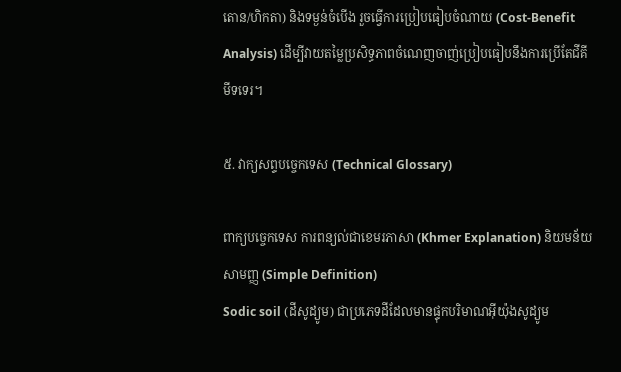តោន/ហិកតា) និងទម្ងន់ចំបើង រួចធ្វើការប្រៀបធៀបចំណាយ (Cost-Benefit Analysis) ដើម្បីវាយតម្លៃប្រសិទ្ធភាពចំណេញចាញ់ប្រៀបធៀបនឹងការប្រើតែជីគីមីទទេរ។

៥. វាក្យសព្ទបច្ចេកទេស (Technical Glossary)

ពាក្យបច្ចេកទេស ការពន្យល់ជាខេមរភាសា (Khmer Explanation) និយមន័យសាមញ្ញ (Simple Definition)
Sodic soil (ដីសូដ្យូម) ជាប្រភេទដីដែលមានផ្ទុកបរិមាណអ៊ីយ៉ុងសូដ្យូម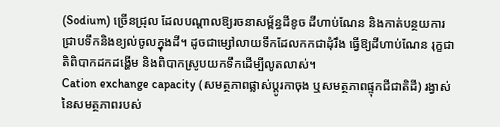(Sodium) ច្រើនជ្រុល ដែលបណ្តាលឱ្យរចនាសម្ព័ន្ធដីខូច ដីហាប់ណែន និងកាត់បន្ថយការជ្រាបទឹកនិងខ្យល់ចូលក្នុងដី។ ដូចជាម្សៅលាយទឹកដែលកកជាដុំរឹង ធ្វើឱ្យដីហាប់ណែន រុក្ខជាតិពិបាកដកដង្ហើម និងពិបាកស្រូបយកទឹកដើម្បីលូតលាស់។
Cation exchange capacity (សមត្ថភាពផ្លាស់ប្តូរកាចុង ឬសមត្ថភាពផ្ទុកជីជាតិដី) រង្វាស់នៃសមត្ថភាពរបស់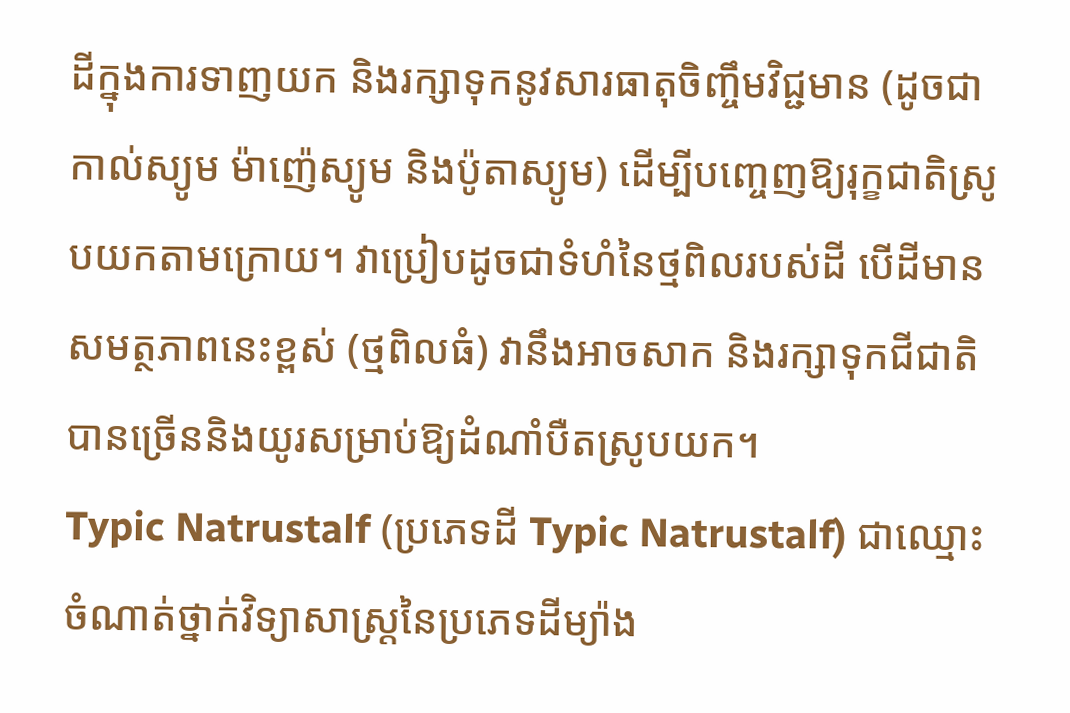ដីក្នុងការទាញយក និងរក្សាទុកនូវសារធាតុចិញ្ចឹមវិជ្ជមាន (ដូចជា កាល់ស្យូម ម៉ាញ៉េស្យូម និងប៉ូតាស្យូម) ដើម្បីបញ្ចេញឱ្យរុក្ខជាតិស្រូបយកតាមក្រោយ។ វាប្រៀបដូចជាទំហំនៃថ្មពិលរបស់ដី បើដីមានសមត្ថភាពនេះខ្ពស់ (ថ្មពិលធំ) វានឹងអាចសាក និងរក្សាទុកជីជាតិបានច្រើននិងយូរសម្រាប់ឱ្យដំណាំបឺតស្រូបយក។
Typic Natrustalf (ប្រភេទដី Typic Natrustalf) ជាឈ្មោះចំណាត់ថ្នាក់វិទ្យាសាស្ត្រនៃប្រភេទដីម្យ៉ាង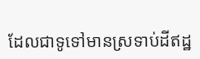ដែលជាទូទៅមានស្រទាប់ដីឥដ្ឋ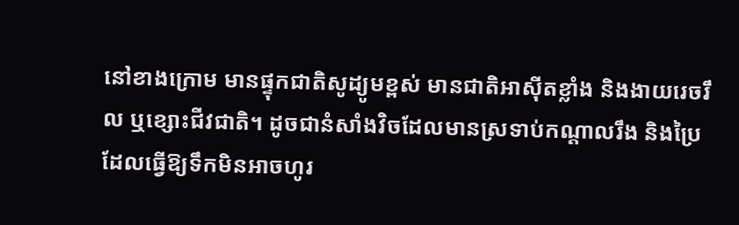នៅខាងក្រោម មានផ្ទុកជាតិសូដ្យូមខ្ពស់ មានជាតិអាស៊ីតខ្លាំង និងងាយរេចរឹល ឬខ្សោះជីវជាតិ។ ដូចជានំសាំងវិចដែលមានស្រទាប់កណ្តាលរឹង និងប្រៃ ដែលធ្វើឱ្យទឹកមិនអាចហូរ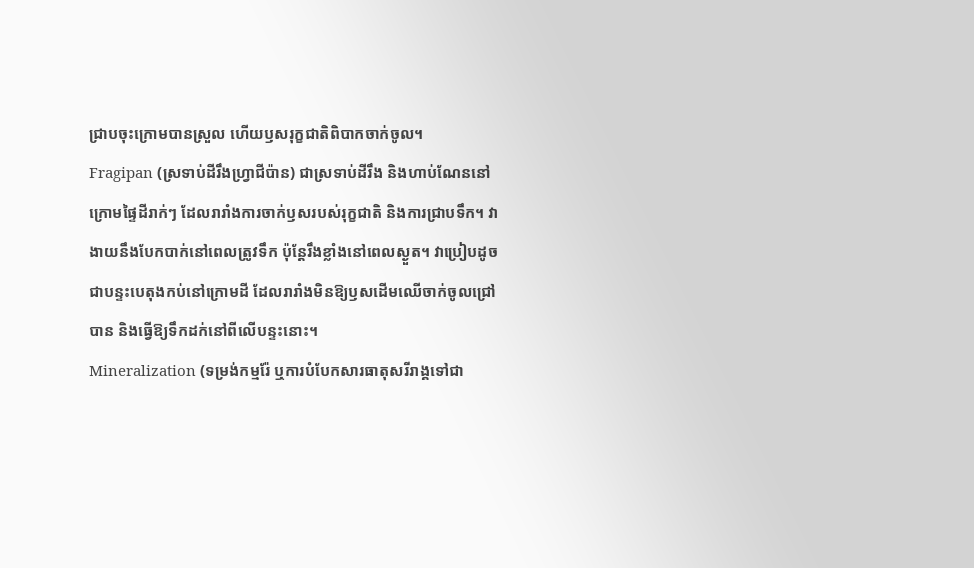ជ្រាបចុះក្រោមបានស្រួល ហើយឫសរុក្ខជាតិពិបាកចាក់ចូល។
Fragipan (ស្រទាប់ដីរឹងហ្វ្រាជីប៉ាន) ជាស្រទាប់ដីរឹង និងហាប់ណែននៅក្រោមផ្ទៃដីរាក់ៗ ដែលរារាំងការចាក់ឫសរបស់រុក្ខជាតិ និងការជ្រាបទឹក។ វាងាយនឹងបែកបាក់នៅពេលត្រូវទឹក ប៉ុន្តែរឹងខ្លាំងនៅពេលស្ងួត។ វាប្រៀបដូចជាបន្ទះបេតុងកប់នៅក្រោមដី ដែលរារាំងមិនឱ្យឫសដើមឈើចាក់ចូលជ្រៅបាន និងធ្វើឱ្យទឹកដក់នៅពីលើបន្ទះនោះ។
Mineralization (ទម្រង់កម្មរ៉ែ ឬការបំបែកសារធាតុសរីរាង្គទៅជា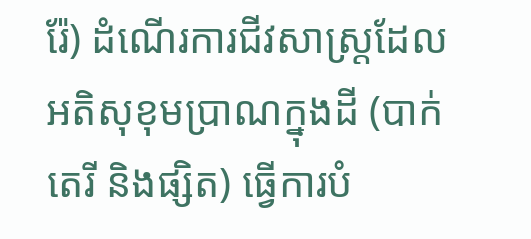រ៉ែ) ដំណើរការជីវសាស្ត្រដែលអតិសុខុមប្រាណក្នុងដី (បាក់តេរី និងផ្សិត) ធ្វើការបំ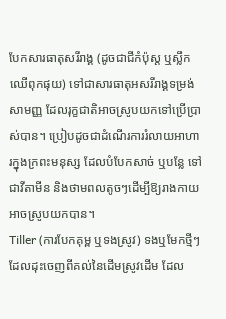បែកសារធាតុសរីរាង្គ (ដូចជាជីកំប៉ុស្ត ឬស្លឹកឈើពុកផុយ) ទៅជាសារធាតុអសរីរាង្គទម្រង់សាមញ្ញ ដែលរុក្ខជាតិអាចស្រូបយកទៅប្រើប្រាស់បាន។ ប្រៀបដូចជាដំណើរការរំលាយអាហារក្នុងក្រពះមនុស្ស ដែលបំបែកសាច់ ឬបន្លែ ទៅជាវីតាមីន និងថាមពលតូចៗដើម្បីឱ្យរាងកាយអាចស្រូបយកបាន។
Tiller (ការបែកគុម្ព ឬទងស្រូវ) ទងឬមែកថ្មីៗដែលដុះចេញពីគល់នៃដើមស្រូវដើម ដែល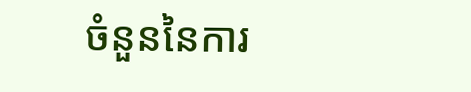ចំនួននៃការ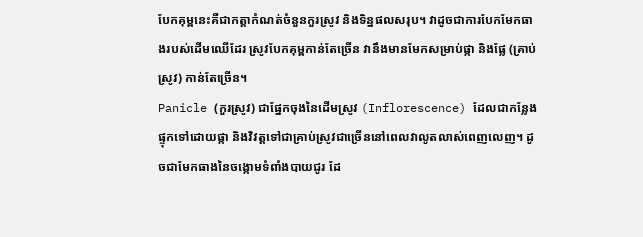បែកគុម្ពនេះគឺជាកត្តាកំណត់ចំនួនកួរស្រូវ និងទិន្នផលសរុប។ វាដូចជាការបែកមែកធាងរបស់ដើមឈើដែរ ស្រូវបែកគុម្ពកាន់តែច្រើន វានឹងមានមែកសម្រាប់ផ្កា និងផ្លែ (គ្រាប់ស្រូវ) កាន់តែច្រើន។
Panicle (កួរស្រូវ) ជាផ្នែកចុងនៃដើមស្រូវ (Inflorescence) ដែលជាកន្លែងផ្ទុកទៅដោយផ្កា និងវិវត្តទៅជាគ្រាប់ស្រូវជាច្រើននៅពេលវាលូតលាស់ពេញលេញ។ ដូចជាមែកធាងនៃចង្កោមទំពាំងបាយជូរ ដែ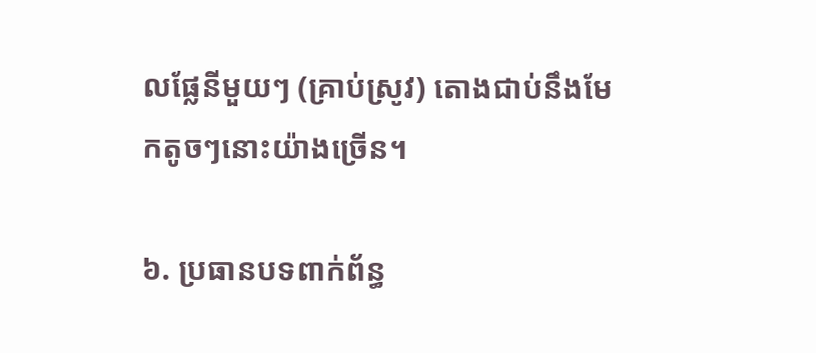លផ្លែនីមួយៗ (គ្រាប់ស្រូវ) តោងជាប់នឹងមែកតូចៗនោះយ៉ាងច្រើន។

៦. ប្រធានបទពាក់ព័ន្ធ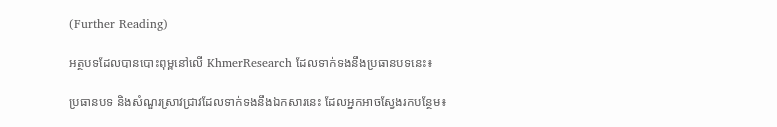(Further Reading)

អត្ថបទដែលបានបោះពុម្ពនៅលើ KhmerResearch ដែលទាក់ទងនឹងប្រធានបទនេះ៖

ប្រធានបទ និងសំណួរស្រាវជ្រាវដែលទាក់ទងនឹងឯកសារនេះ ដែលអ្នកអាចស្វែងរកបន្ថែម៖